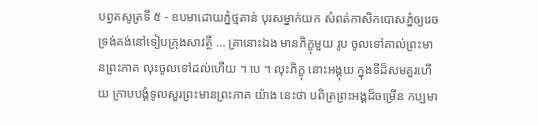បព្វតសូត្រទី ៥ - ឧបមាដោយភ្នំថ្មតាន់ បុរសម្នាក់យក សំពត់កាសិកបោសភ្នំឲ្យរេច
ទ្រង់គង់នៅទៀបក្រុងសាវត្ថី … គ្រានោះឯង មានភិក្ខុមួយ រូប ចូលទៅគាល់ព្រះមានព្រះភាគ លុះចូលទៅដល់ហើយ ។ បេ ។ លុះភិក្ខុ នោះអង្គុយ ក្នុងទីដ៏សមគួរហើយ ក្រាបបង្គំទូលសួរព្រះមានព្រះភាគ យ៉ាង នេះថា បពិត្រព្រះអង្គដ៏ចម្រើន កប្បមា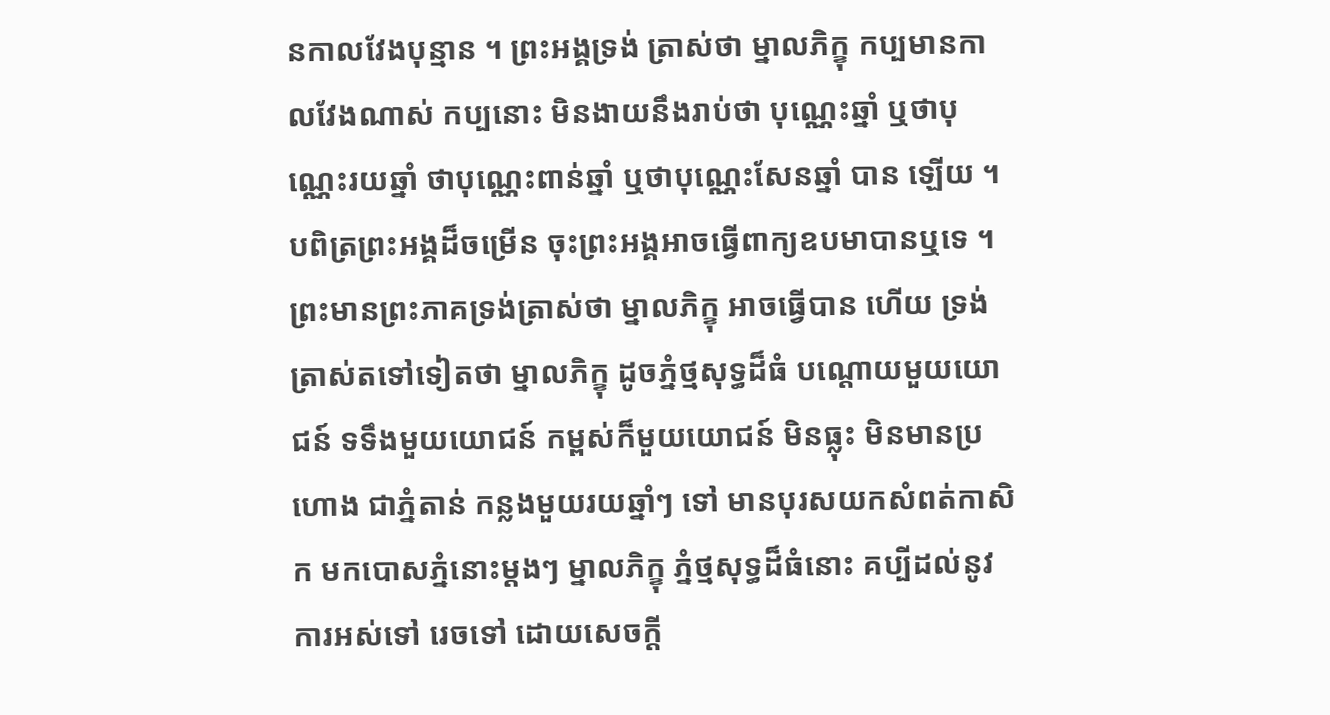នកាលវែងបុន្មាន ។ ព្រះអង្គទ្រង់ ត្រាស់ថា ម្នាលភិក្ខុ កប្បមានកាលវែងណាស់ កប្បនោះ មិនងាយនឹងរាប់ថា បុណ្ណេះឆ្នាំ ឬថាបុណ្ណេះរយឆ្នាំ ថាបុណ្ណេះពាន់ឆ្នាំ ឬថាបុណ្ណេះសែនឆ្នាំ បាន ឡើយ ។ បពិត្រព្រះអង្គដ៏ចម្រើន ចុះព្រះអង្គអាចធ្វើពាក្យឧបមាបានឬទេ ។ ព្រះមានព្រះភាគទ្រង់ត្រាស់ថា ម្នាលភិក្ខុ អាចធ្វើបាន ហើយ ទ្រង់ត្រាស់តទៅទៀតថា ម្នាលភិក្ខុ ដូចភ្នំថ្មសុទ្ធដ៏ធំ បណ្តោយមួយយោជន៍ ទទឹងមួយយោជន៍ កម្ពស់ក៏មួយយោជន៍ មិនធ្លុះ មិនមានប្រហោង ជាភ្នំតាន់ កន្លងមួយរយឆ្នាំៗ ទៅ មានបុរសយកសំពត់កាសិក មកបោសភ្នំនោះម្តងៗ ម្នាលភិក្ខុ ភ្នំថ្មសុទ្ធដ៏ធំនោះ គប្បីដល់នូវការអស់ទៅ រេចទៅ ដោយសេចក្តី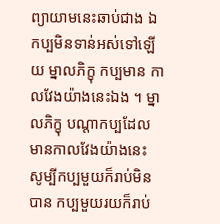ព្យាយាមនេះឆាប់ជាង ឯកប្បមិនទាន់អស់ទៅឡើយ ម្នាលភិក្ខុ កប្បមាន កាលវែងយ៉ាងនេះឯង ។ ម្នាលភិក្ខុ បណ្តាកប្បដែលមានកាលវែងយ៉ាងនេះ សូម្បីកប្បមួយក៏រាប់មិនបាន កប្បមួយរយក៏រាប់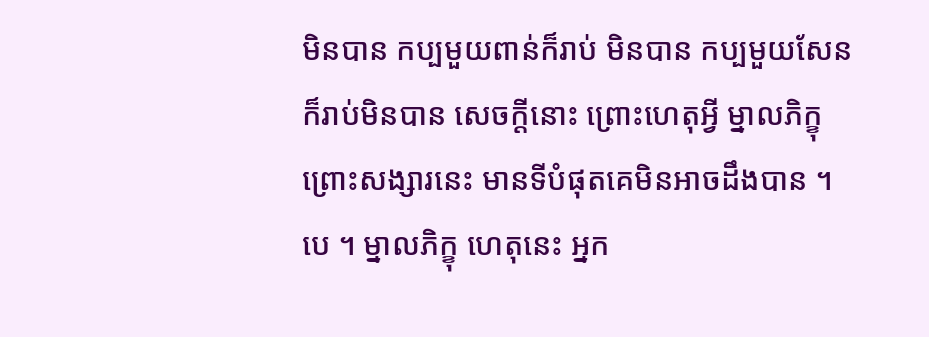មិនបាន កប្បមួយពាន់ក៏រាប់ មិនបាន កប្បមួយសែនក៏រាប់មិនបាន សេចក្តីនោះ ព្រោះហេតុអ្វី ម្នាលភិក្ខុ ព្រោះសង្សារនេះ មានទីបំផុតគេមិនអាចដឹងបាន ។ បេ ។ ម្នាលភិក្ខុ ហេតុនេះ អ្នក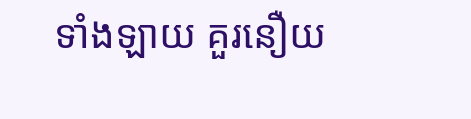ទាំងឡាយ គួរនឿយ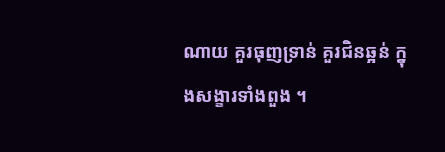ណាយ គួរធុញទ្រាន់ គួរជិនឆ្អន់ ក្នុងសង្ខារទាំងពួង ។